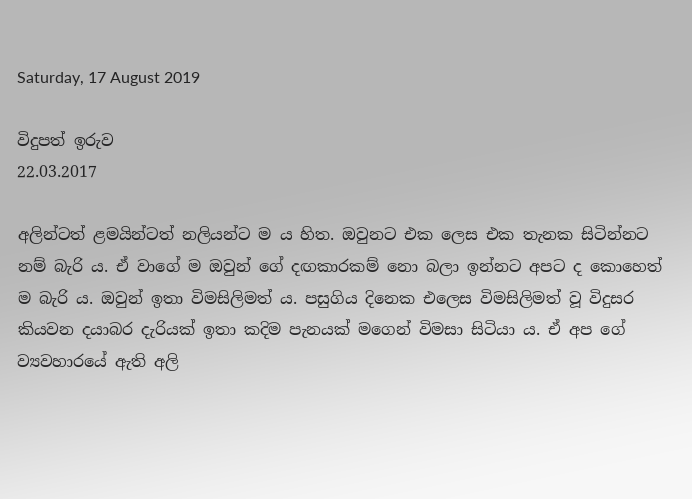Saturday, 17 August 2019

විදුපත් ඉරුව
22.03.2017

අලින්ටත් ළමයින්ටත් නලියන්ට ම ය හිත. ඔවුනට එක ලෙස එක තැනක සිටින්නට නම් බැරි ය. ඒ වාගේ ම ඔවුන් ගේ දඟකාරකම් නො බලා ඉන්නට අපට ද කොහෙත් ම බැරි ය. ඔවුන් ඉතා විමසිලිමත් ය. පසුගිය දිනෙක එලෙස විමසිලිමත් වූ විදුසර කියවන දයාබර දැරියක්‌ ඉතා කදිම පැනයක්‌ මගෙන් විමසා සිටියා ය. ඒ අප ගේ ව්‍යවහාරයේ ඇති අලි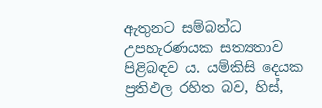ඇතුනට සම්බන්ධ උපහැරණයක සත්‍යතාව පිළිබඳව ය. යම්කිසි දෙයක ප්‍රතිඵල රහිත බව, හිස්‌,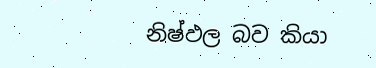නිෂ්ඵල බව කියා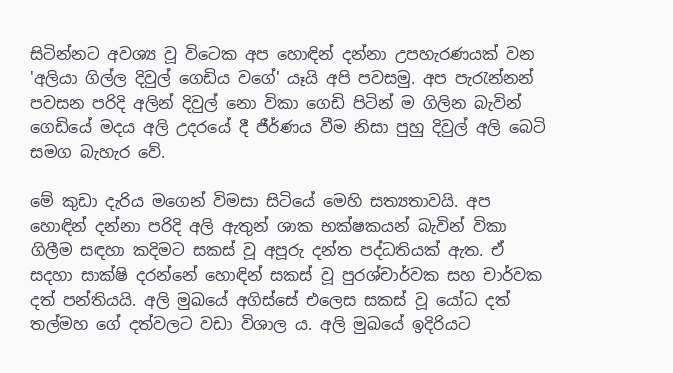සිටින්නට අවශ්‍ය වූ විටෙක අප හොඳින් දන්නා උපහැරණයක්‌ වන 'අලියා ගිල්ල දිවුල් ගෙඩිය වගේ' යෑයි අපි පවසමු. අප පැරැන්නන් පවසන පරිදි අලින් දිවුල් නො විකා ගෙඩි පිටින් ම ගිලින බැවින් ගෙඩියේ මදය අලි උදරයේ දී ජීර්ණය වීම නිසා පුහු දිවුල් අලි බෙටි සමග බැහැර වේ.

මේ කුඩා දැරිය මගෙන් විමසා සිටියේ මෙහි සත්‍යතාවයි. අප හොඳින් දන්නා පරිදි අලි ඇතුන් ශාක භක්‌ෂකයන් බැවින් විකා ගිලීම සඳහා කදිමට සකස්‌ වූ අපූරු දන්ත පද්ධතියක්‌ ඇත. ඒ සදහා සාක්‌ෂි දරන්නේ හොඳින් සකස්‌ වූ පුරශ්චාර්වක සහ චාර්වක දත් පන්තියයි. අලි මුඛයේ අගිස්‌සේ එලෙස සකස්‌ වූ යෝධ දත් තල්මහ ගේ දත්වලට වඩා විශාල ය. අලි මුඛයේ ඉදිරියට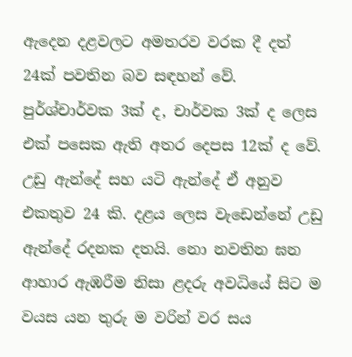ඇදෙන දළවලට අමතරව වරක දී දත් 24ක්‌ පවතින බව සඳහන් වේ. පුර්ශ්චාර්වක 3ක්‌ ද, චාර්වක 3ක්‌ ද ලෙස එක්‌ පසෙක ඇති අතර දෙපස 12ක්‌ ද වේ. උඩු ඇන්දේ සහ යටි ඇන්දේ ඒ අනුව එකතුව 24 කි. දළය ලෙස වැඩෙන්නේ උඩු ඇන්දේ රදනක දතයි. නො නවතින ඝන ආහාර ඇඹරීම නිසා ළදරු අවධියේ සිට ම වයස යන තුරු ම වරින් වර සය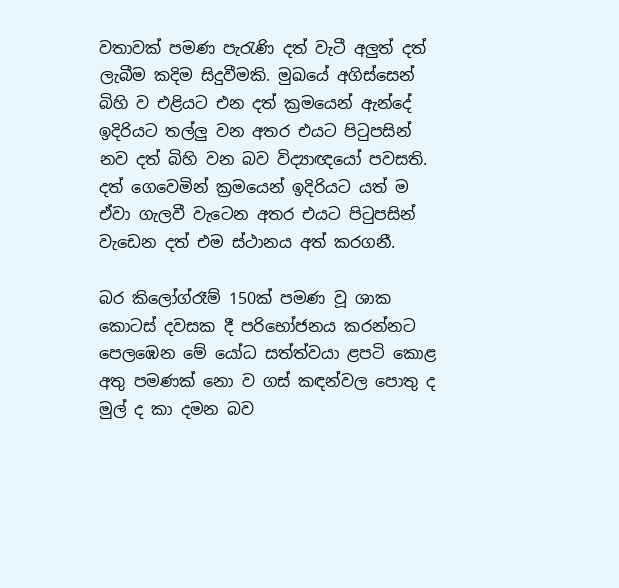වතාවක්‌ පමණ පැරැණි දත් වැටී අලුත් දත් ලැබීම කදිම සිදුවීමකි. මුඛයේ අගිස්‌සෙන් බිහි ව එළියට එන දත් ක්‍රමයෙන් ඇන්දේ ඉදිරියට තල්ලු වන අතර එයට පිටුපසින් නව දත් බිහි වන බව විද්‍යාඥයෝ පවසති. දත් ගෙවෙමින් ක්‍රමයෙන් ඉදිරියට යත් ම ඒවා ගැලවී වැටෙන අතර එයට පිටුපසින් වැඩෙන දත් එම ස්‌ථානය අත් කරගනී.

බර කිලෝග්රෑම් 150ක්‌ පමණ වූ ශාක කොටස්‌ දවසක දී පරිභෝජනය කරන්නට පෙලඹෙන මේ යෝධ සත්ත්වයා ළපටි කොළ අතු පමණක්‌ නො ව ගස්‌ කඳන්වල පොතු ද මුල් ද කා දමන බව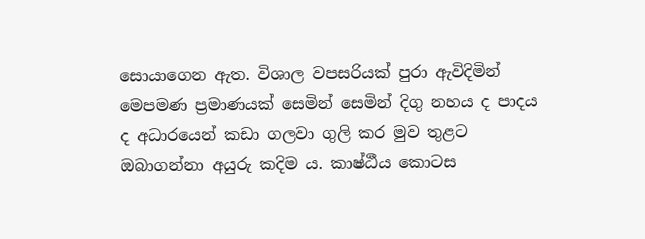සොයාගෙන ඇත. විශාල වපසරියක්‌ පුරා ඇවිදිමින් මෙපමණ ප්‍රමාණයක්‌ සෙමින් සෙමින් දිගු නහය ද පාදය ද අධාරයෙන් කඩා ගලවා ගුලි කර මුව තුළට ඔබාගන්නා අයුරු කදිම ය. කාෂ්ඨීය කොටස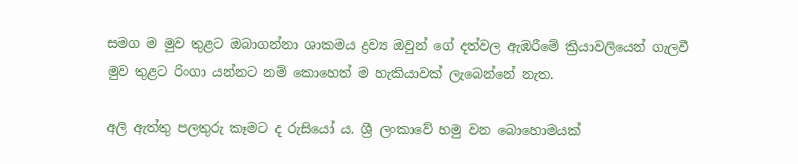සමග ම මුව තුළට ඔබාගන්නා ශාකමය ද්‍රව්‍ය ඔවුන් ගේ දත්වල ඇඹරීමේ ක්‍රියාවලියෙන් ගැලවී මුව තුළට රිංගා යන්නට නම් කොහෙත් ම හැකියාවක්‌ ලැබෙන්නේ නැත.

අලි ඇත්තු පලතුරු කෑමට ද රුසියෝ ය. ශ්‍රී ලංකාවේ හමු වන බොහොමයක්‌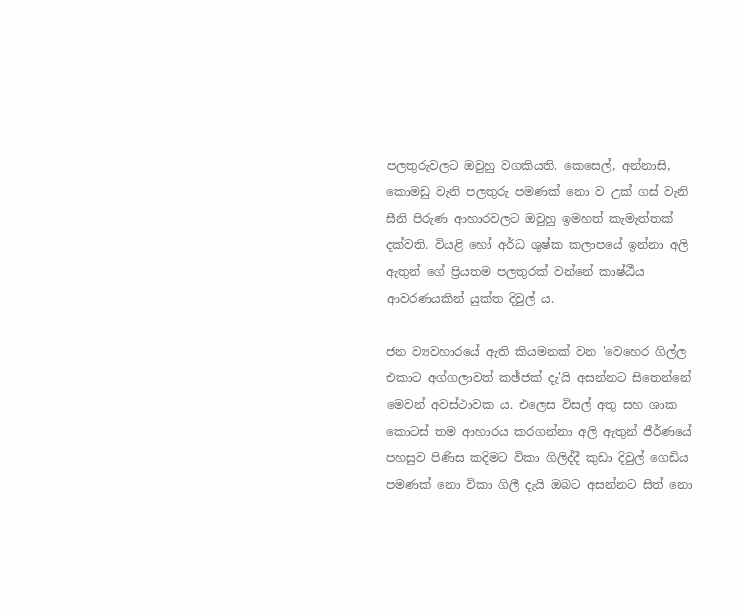පලතුරුවලට ඔවුහු වගකියති. කෙසෙල්, අන්නාසි, කොමඩු වැනි පලතුරු පමණක්‌ නො ව උක්‌ ගස්‌ වැනි සීනි පිරුණ ආහාරවලට ඔවුහු ඉමහත් කැමැත්තක්‌ දක්‌වති. වියළි හෝ අර්ධ ශුෂ්ක කලාපයේ ඉන්නා අලි ඇතුන් ගේ ප්‍රියතම පලතුරක්‌ වන්නේ කාෂ්ඨීය ආවරණයකින් යුක්‌ත දිවුල් ය.

ජන ව්‍යවහාරයේ ඇති කියමනක්‌ වන 'වෙහෙර ගිල්ල එකාට අග්ගලාවත් කඡ්ජක්‌ දැ'යි අසන්නට සිතෙන්නේ මෙවන් අවස්‌ථාවක ය. එලෙස විසල් අතු සහ ශාක කොටස්‌ තම ආහාරය කරගන්නා අලි ඇතුන් ජීර්ණයේ පහසුව පිණිස කදිමට විකා ගිලිද්දී කුඩා දිවුල් ගෙඩිය පමණක්‌ නො විකා ගිලී දැයි ඔබට අසන්නට සිත් නො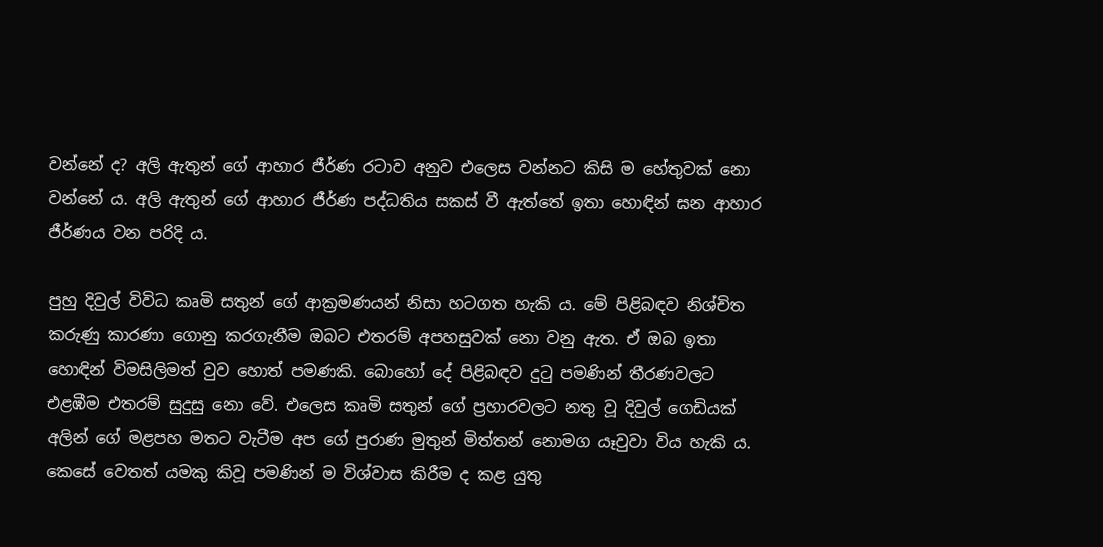වන්නේ ද? අලි ඇතුන් ගේ ආහාර ජීර්ණ රටාව අනුව එලෙස වන්නට කිසි ම හේතුවක්‌ නො වන්නේ ය. අලි ඇතුන් ගේ ආහාර ජීර්ණ පද්ධතිය සකස්‌ වී ඇත්තේ ඉතා හොඳින් ඝන ආහාර ජීර්ණය වන පරිදි ය.

පුහු දිවුල් විවිධ කෘමි සතුන් ගේ ආක්‍රමණයන් නිසා හටගත හැකි ය. මේ පිළිබඳව නිශ්චිත කරුණු කාරණා ගොනු කරගැනීම ඔබට එතරම් අපහසුවක්‌ නො වනු ඇත. ඒ ඔබ ඉතා හොඳින් විමසිලිමත් වුව හොත් පමණකි. බොහෝ දේ පිළිබඳව දුටු පමණින් තීරණවලට එළඹීම එතරම් සුදුසු නො වේ. එලෙස කෘමි සතුන් ගේ ප්‍රහාරවලට නතු වූ දිවුල් ගෙඩියක්‌ අලින් ගේ මළපහ මතට වැටීම අප ගේ පුරාණ මුතුන් මිත්තන් නොමග යෑවුවා විය හැකි ය. කෙසේ වෙතත් යමකු කිවූ පමණින් ම විශ්වාස කිරීම ද කළ යුතු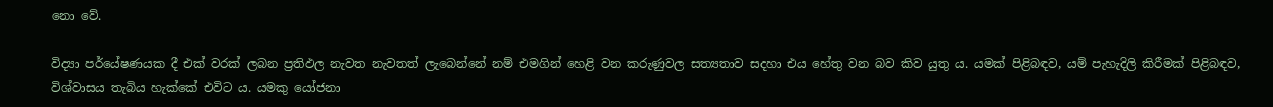නො වේ.

විද්‍යා පර්යේෂණයක දී එක්‌ වරක්‌ ලබන ප්‍රතිඵල නැවත නැවතත් ලැබෙන්නේ නම් එමගින් හෙළි වන කරුණුවල සත්‍යතාව සදහා එය හේතු වන බව කිව යුතු ය. යමක්‌ පිළිබඳව, යම් පැහැදිලි කිරීමක්‌ පිළිබඳව, විශ්වාසය තැබිය හැක්‌කේ එවිට ය. යමකු යෝජනා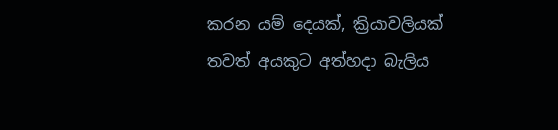කරන යම් දෙයක්‌, ක්‍රියාවලියක්‌ තවත් අයකුට අත්හදා බැලිය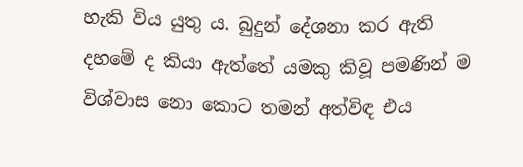හැකි විය යුතු ය. බුදුන් දේශනා කර ඇති දහමේ ද කියා ඇත්තේ යමකු කිවූ පමණින් ම විශ්වාස නො කොට තමන් අත්විඳ එය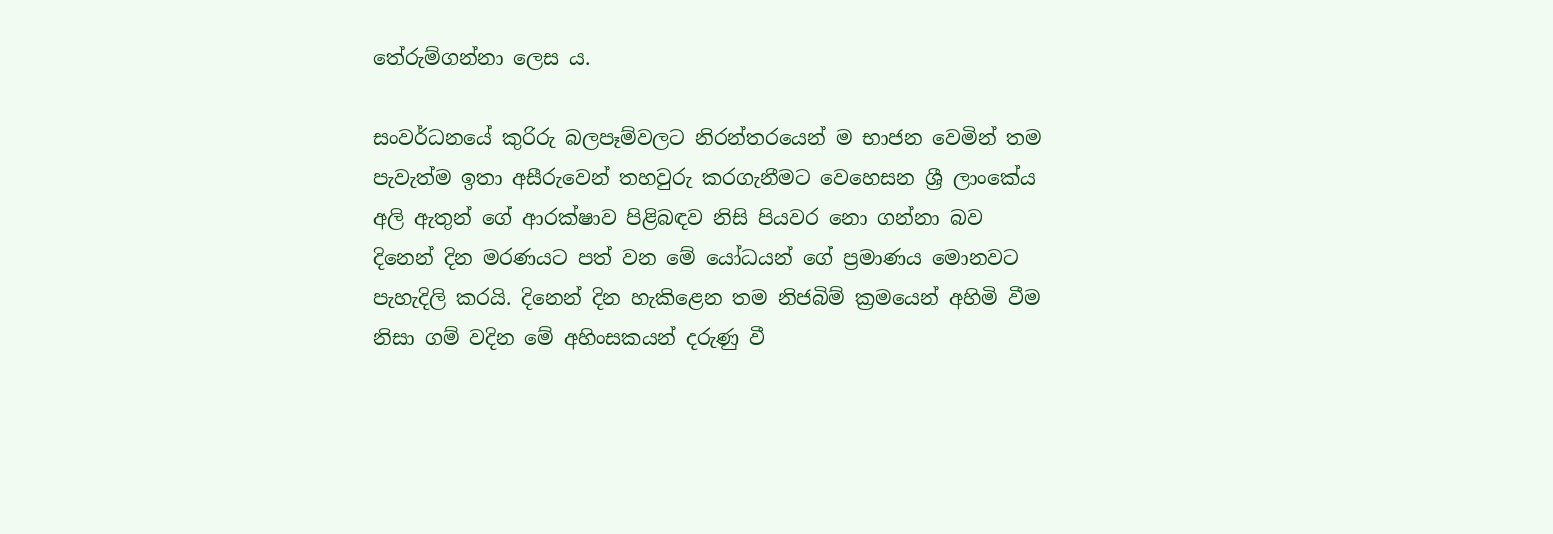තේරුම්ගන්නා ලෙස ය.

සංවර්ධනයේ කුරිරු බලපෑම්වලට නිරන්තරයෙන් ම භාජන වෙමින් තම පැවැත්ම ඉතා අසීරුවෙන් තහවුරු කරගැනීමට වෙහෙසන ශ්‍රී ලාංකේය අලි ඇතුන් ගේ ආරක්‌ෂාව පිළිබඳව නිසි පියවර නො ගන්නා බව දිනෙන් දින මරණයට පත් වන මේ යෝධයන් ගේ ප්‍රමාණය මොනවට පැහැදිලි කරයි. දිනෙන් දින හැකිළෙන තම නිජබිම් ක්‍රමයෙන් අහිමි වීම නිසා ගම් වදින මේ අහිංසකයන් දරුණු වී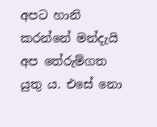අපට හානි කරන්නේ මන්දැයි අප තේරුම්ගත යුතු ය. එසේ නො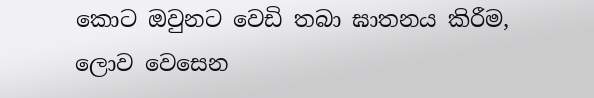කොට ඔවුනට වෙඩි තබා ඝාතනය කිරීම, ලොව වෙසෙන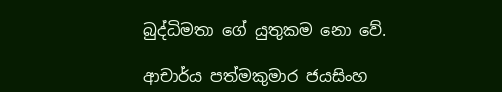බුද්ධිමතා ගේ යුතුකම නො වේ.

ආචාර්ය පත්මකුමාර ජයසිංහ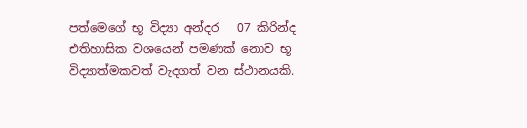පත්මෙගේ භූ විද්‍යා අන්දර   07 කිරින්ද  එතිහාසික වශයෙන් පමණක් නොව භූ විද්‍යාත්මකවත් වැදගත් වන ස්ථානයකි.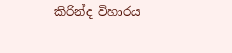කිරින්ද විහාරය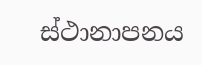ස්ථානාපනය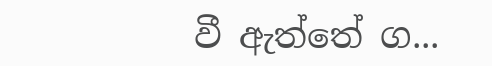වී ඇත්තේ ග...